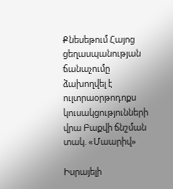Քնեսեթում Հայոց ցեղասպանության ճանաչումը ձախողվել է ուլտրաօրթոդոքս կուսակցությունների վրա Բաքվի ճնշման տակ. «Մաարիվ»

Իսրայելի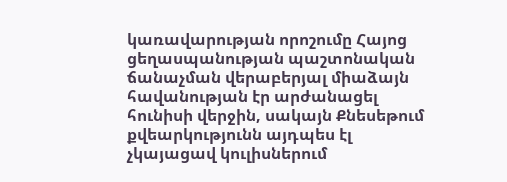կառավարության որոշումը Հայոց ցեղասպանության պաշտոնական ճանաչման վերաբերյալ միաձայն հավանության էր արժանացել հունիսի վերջին, սակայն Քնեսեթում քվեարկությունն այդպես էլ չկայացավ կուլիսներում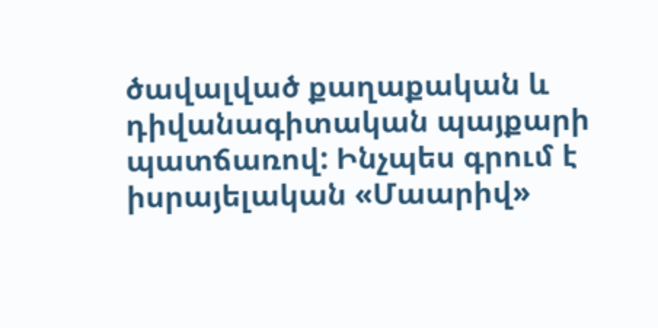ծավալված քաղաքական և դիվանագիտական պայքարի պատճառով: Ինչպես գրում է իսրայելական «Մաարիվ»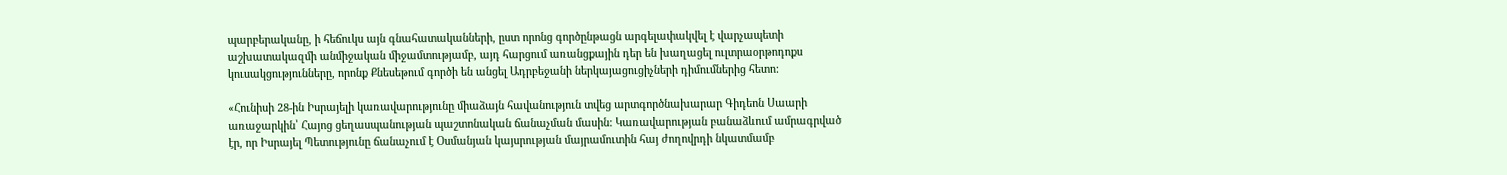պարբերականը, ի հեճուկս այն գնահատականների, ըստ որոնց գործընթացն արգելափակվել է վարչապետի աշխատակազմի անմիջական միջամտությամբ, այդ հարցում առանցքային դեր են խաղացել ուլտրաօրթոդոքս կուսակցությունները, որոնք Քնեսեթում գործի են անցել Ադրբեջանի ներկայացուցիչների դիմումներից հետո:

«Հունիսի 28-ին Իսրայելի կառավարությունը միաձայն հավանություն տվեց արտգործնախարար Գիդեոն Սաարի առաջարկին՝ Հայոց ցեղասպանության պաշտոնական ճանաչման մասին: Կառավարության բանաձևում ամրագրված էր, որ Իսրայել Պետությունը ճանաչում է Օսմանյան կայսրության մայրամուտին հայ ժողովրդի նկատմամբ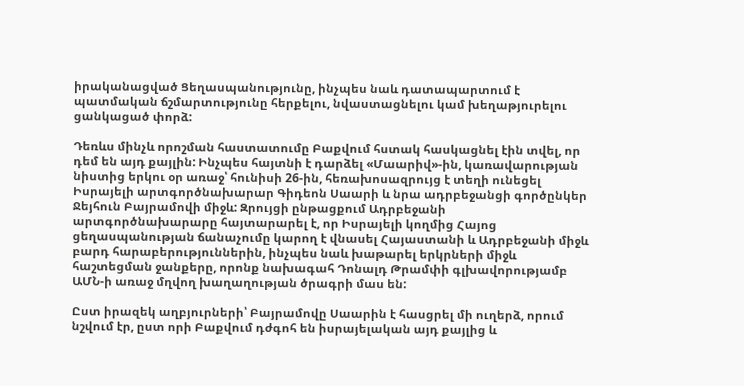իրականացված Ցեղասպանությունը, ինչպես նաև դատապարտում է պատմական ճշմարտությունը հերքելու, նվաստացնելու կամ խեղաթյուրելու ցանկացած փորձ:

Դեռևս մինչև որոշման հաստատումը Բաքվում հստակ հասկացնել էին տվել, որ դեմ են այդ քայլին: Ինչպես հայտնի է դարձել «Մաարիվ»-ին, կառավարության նիստից երկու օր առաջ՝ հունիսի 26-ին, հեռախոսազրույց է տեղի ունեցել Իսրայելի արտգործնախարար Գիդեոն Սաարի և նրա ադրբեջանցի գործընկեր Ջեյհուն Բայրամովի միջև: Զրույցի ընթացքում Ադրբեջանի արտգործնախարարը հայտարարել է, որ Իսրայելի կողմից Հայոց ցեղասպանության ճանաչումը կարող է վնասել Հայաստանի և Ադրբեջանի միջև բարդ հարաբերություններին, ինչպես նաև խաթարել երկրների միջև հաշտեցման ջանքերը, որոնք նախագահ Դոնալդ Թրամփի գլխավորությամբ ԱՄՆ-ի առաջ մղվող խաղաղության ծրագրի մաս են:

Ըստ իրազեկ աղբյուրների՝ Բայրամովը Սաարին է հասցրել մի ուղերձ, որում նշվում էր, ըստ որի Բաքվում դժգոհ են իսրայելական այդ քայլից և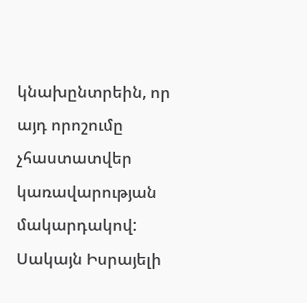կնախընտրեին, որ այդ որոշումը չհաստատվեր կառավարության մակարդակով: Սակայն Իսրայելի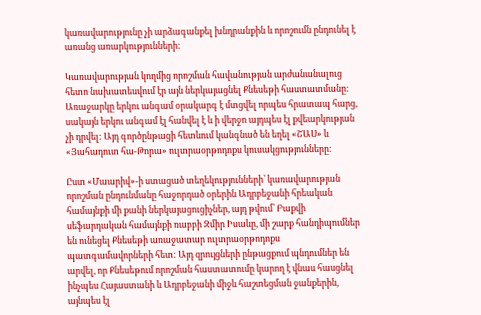կառավարությունը չի արձագանքել խնդրանքին և որոշումն ընդունել է առանց առարկությունների:

Կառավարության կողմից որոշման հավանության արժանանալուց հետո նախատեսվում էր այն ներկայացնել Քնեսեթի հաստատմանը: Առաջարկը երկու անգամ օրակարգ է մտցվել որպես հրատապ հարց, սակայն երկու անգամ էլ հանվել է և ի վերջո այդպես էլ քվեարկության չի դրվել: Այդ գործընթացի հետևում կանգնած են եղել «ՇԱՍ» և «Յահադուտ հա-Թորա» ուլտրաօրթոդոքս կուսակցությունները:

Ըստ «Մաարիվ»-ի ստացած տեղեկությունների՝ կառավարության որոշման ընդունմանը հաջորդած օրերին Ադրբեջանի հրեական համայնքի մի քանի ներկայացուցիչներ, այդ թվում՝ Բաքվի սեֆարդական համայնքի ռաբբի Զմիր Իսաևը, մի շարք հանդիպումներ են ունեցել Քնեսեթի առաջատար ուլտրաօրթոդոքս պատգամավորների հետ: Այդ զրույցների ընթացքում պնդումներ են արվել, որ Քնեսեթում որոշման հաստատումը կարող է վնաս հասցնել ինչպես Հայաստանի և Ադրբեջանի միջև հաշտեցման ջանքերին, այնպես էլ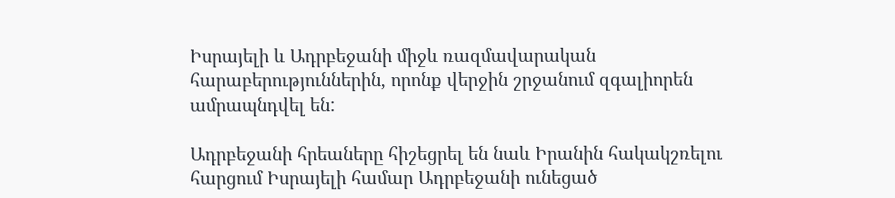Իսրայելի և Ադրբեջանի միջև ռազմավարական հարաբերություններին, որոնք վերջին շրջանում զգալիորեն ամրապնդվել են:

Ադրբեջանի հրեաները հիշեցրել են նաև Իրանին հակակշռելու հարցում Իսրայելի համար Ադրբեջանի ունեցած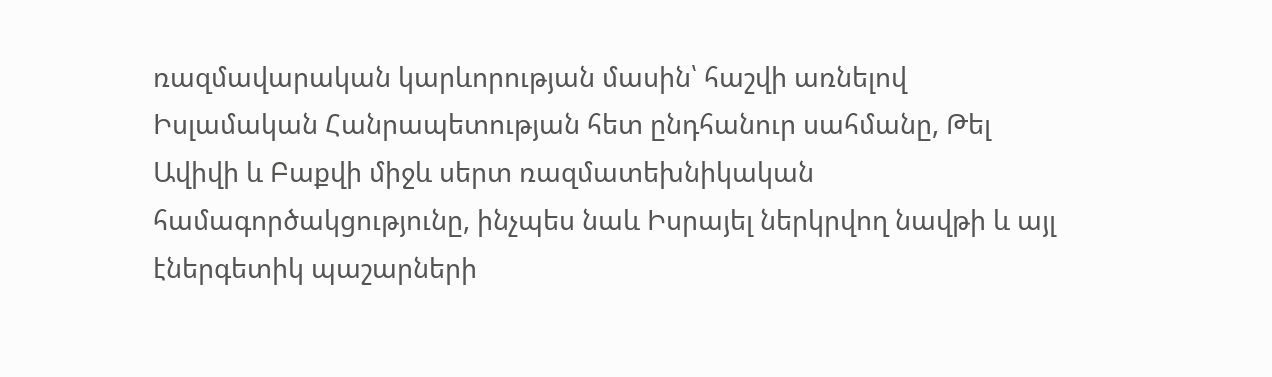ռազմավարական կարևորության մասին՝ հաշվի առնելով Իսլամական Հանրապետության հետ ընդհանուր սահմանը, Թել Ավիվի և Բաքվի միջև սերտ ռազմատեխնիկական համագործակցությունը, ինչպես նաև Իսրայել ներկրվող նավթի և այլ էներգետիկ պաշարների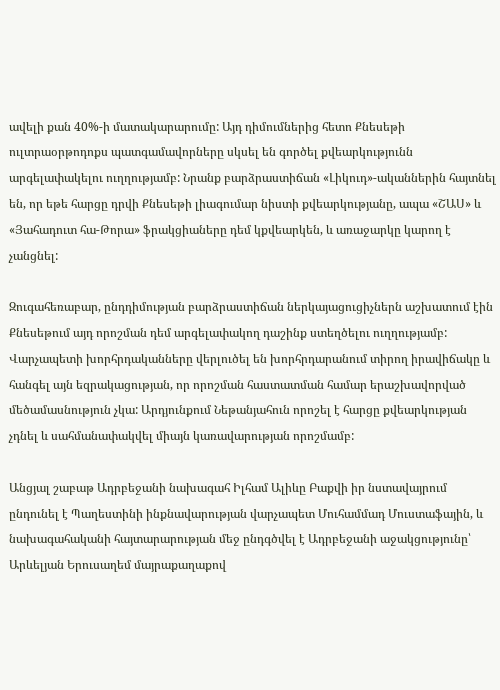ավելի քան 40%-ի մատակարարումը: Այդ դիմումներից հետո Քնեսեթի ուլտրաօրթոդոքս պատգամավորները սկսել են գործել քվեարկությունն արգելափակելու ուղղությամբ: Նրանք բարձրաստիճան «Լիկուդ»-ականներին հայտնել են, որ եթե հարցը դրվի Քնեսեթի լիագումար նիստի քվեարկությանը, ապա «ՇԱՍ» և «Յահադուտ հա-Թորա» ֆրակցիաները դեմ կքվեարկեն, և առաջարկը կարող է չանցնել:

Զուգահեռաբար, ընդդիմության բարձրաստիճան ներկայացուցիչներն աշխատում էին Քնեսեթում այդ որոշման դեմ արգելափակող դաշինք ստեղծելու ուղղությամբ: Վարչապետի խորհրդականները վերլուծել են խորհրդարանում տիրող իրավիճակը և հանգել այն եզրակացության, որ որոշման հաստատման համար երաշխավորված մեծամասնություն չկա: Արդյունքում Նեթանյահուն որոշել է հարցը քվեարկության չդնել և սահմանափակվել միայն կառավարության որոշմամբ:

Անցյալ շաբաթ Ադրբեջանի նախագահ Իլհամ Ալիևը Բաքվի իր նստավայրում ընդունել է Պաղեստինի ինքնավարության վարչապետ Մուհամմադ Մուստաֆային, և նախագահականի հայտարարության մեջ ընդգծվել է Ադրբեջանի աջակցությունը՝ Արևելյան Երուսաղեմ մայրաքաղաքով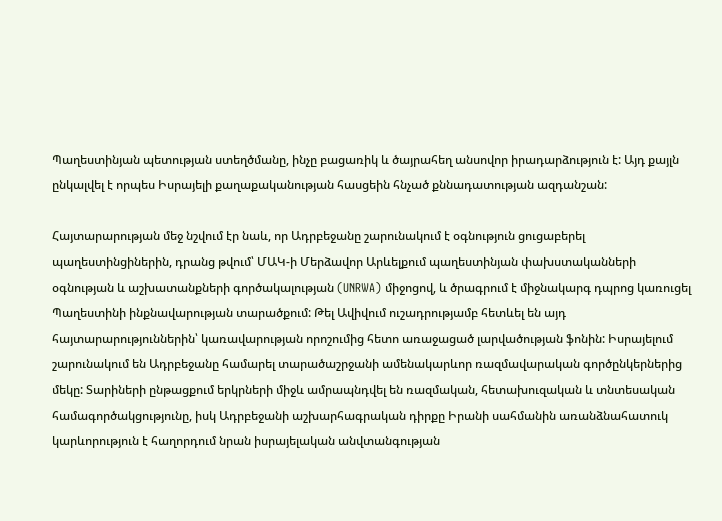Պաղեստինյան պետության ստեղծմանը, ինչը բացառիկ և ծայրահեղ անսովոր իրադարձություն է: Այդ քայլն ընկալվել է որպես Իսրայելի քաղաքականության հասցեին հնչած քննադատության ազդանշան:

Հայտարարության մեջ նշվում էր նաև, որ Ադրբեջանը շարունակում է օգնություն ցուցաբերել պաղեստինցիներին, դրանց թվում՝ ՄԱԿ-ի Մերձավոր Արևելքում պաղեստինյան փախստականների օգնության և աշխատանքների գործակալության (UNRWA) միջոցով, և ծրագրում է միջնակարգ դպրոց կառուցել Պաղեստինի ինքնավարության տարածքում: Թել Ավիվում ուշադրությամբ հետևել են այդ հայտարարություններին՝ կառավարության որոշումից հետո առաջացած լարվածության ֆոնին: Իսրայելում շարունակում են Ադրբեջանը համարել տարածաշրջանի ամենակարևոր ռազմավարական գործընկերներից մեկը: Տարիների ընթացքում երկրների միջև ամրապնդվել են ռազմական, հետախուզական և տնտեսական համագործակցությունը, իսկ Ադրբեջանի աշխարհագրական դիրքը Իրանի սահմանին առանձնահատուկ կարևորություն է հաղորդում նրան իսրայելական անվտանգության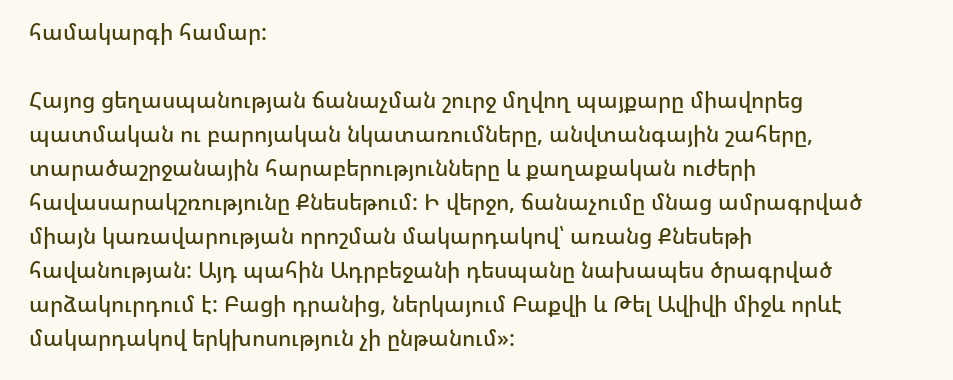համակարգի համար:

Հայոց ցեղասպանության ճանաչման շուրջ մղվող պայքարը միավորեց պատմական ու բարոյական նկատառումները, անվտանգային շահերը, տարածաշրջանային հարաբերությունները և քաղաքական ուժերի հավասարակշռությունը Քնեսեթում: Ի վերջո, ճանաչումը մնաց ամրագրված միայն կառավարության որոշման մակարդակով՝ առանց Քնեսեթի հավանության: Այդ պահին Ադրբեջանի դեսպանը նախապես ծրագրված արձակուրդում է: Բացի դրանից, ներկայում Բաքվի և Թել Ավիվի միջև որևէ մակարդակով երկխոսություն չի ընթանում»: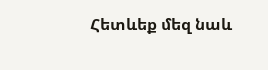Հետևեք մեզ նաև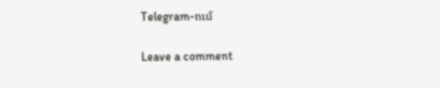Telegram-ում

Leave a comment